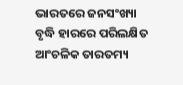ଭାରତରେ ଜନସଂଖ୍ୟା ବୃଦ୍ଧି ହାରରେ ପରିଲକ୍ଷିତ ଆଂଚଳିକ ତାରତମ୍ୟ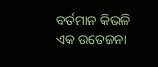ବର୍ତମାନ କିଭଳି ଏକ ଉତେଜନା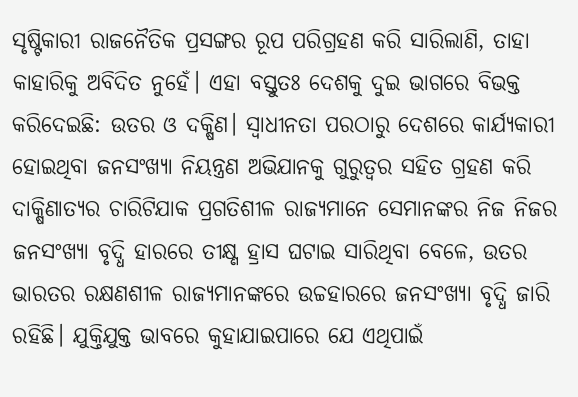ସୃଷ୍ଟିକାରୀ ରାଜନୈତିକ ପ୍ରସଙ୍ଗର ରୂପ ପରିଗ୍ରହଣ କରି ସାରିଲାଣି, ତାହା କାହାରିକୁ ଅବିଦିତ ନୁହେଁ। ଏହା ବସ୍ତୁତଃ ଦେଶକୁ ଦୁଇ ଭାଗରେ ବିଭକ୍ତ କରିଦେଇଛି: ଉତର ଓ ଦକ୍ଷିଣ। ସ୍ୱାଧୀନତା ପରଠାରୁ ଦେଶରେ କାର୍ଯ୍ୟକାରୀ ହୋଇଥିବା ଜନସଂଖ୍ୟା ନିୟନ୍ତ୍ରଣ ଅଭିଯାନକୁ ଗୁରୁତ୍ୱର ସହିତ ଗ୍ରହଣ କରି ଦାକ୍ଷିଣାତ୍ୟର ଚାରିଟିଯାକ ପ୍ରଗତିଶୀଳ ରାଜ୍ୟମାନେ ସେମାନଙ୍କର ନିଜ ନିଜର ଜନସଂଖ୍ୟା ବୃଦ୍ଧି ହାରରେ ତୀକ୍ଷ୍ଣ ହ୍ରାସ ଘଟାଇ ସାରିଥିବା ବେଳେ, ଉତର ଭାରତର ରକ୍ଷଣଶୀଳ ରାଜ୍ୟମାନଙ୍କରେ ଉଚ୍ଚହାରରେ ଜନସଂଖ୍ୟା ବୃଦ୍ଧି ଜାରି ରହିଛି। ଯୁକ୍ତିଯୁକ୍ତ ଭାବରେ କୁହାଯାଇପାରେ ଯେ ଏଥିପାଇଁ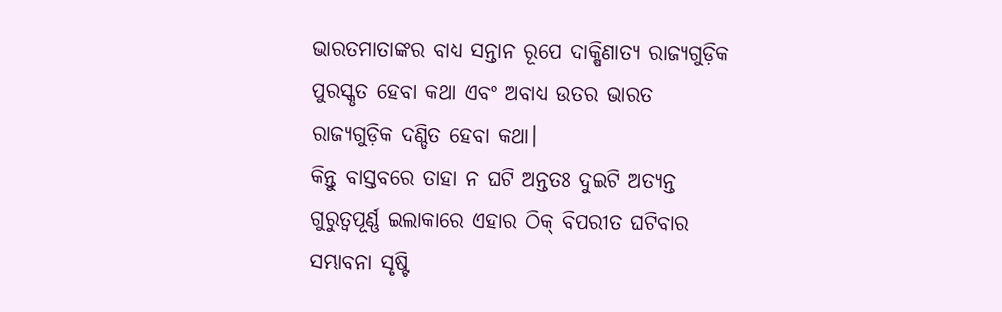ଭାରତମାତାଙ୍କର ବାଧ୍ୟ ସନ୍ତାନ ରୂପେ ଦାକ୍ଷିଣାତ୍ୟ ରାଜ୍ୟଗୁଡ଼ିକ ପୁରସ୍କୃତ ହେବା କଥା ଏବଂ ଅବାଧ୍ୟ ଉତର ଭାରତ ରାଜ୍ୟଗୁଡ଼ିକ ଦଣ୍ଡିତ ହେବା କଥା।
କିନ୍ତୁ ବାସ୍ତବରେ ତାହା ନ ଘଟି ଅନ୍ତତଃ ଦୁଇଟି ଅତ୍ୟନ୍ତ ଗୁରୁତ୍ୱପୂର୍ଣ୍ଣ ଇଲାକାରେ ଏହାର ଠିକ୍ ବିପରୀତ ଘଟିବାର ସମ୍ଭାବନା ସୃଷ୍ଟି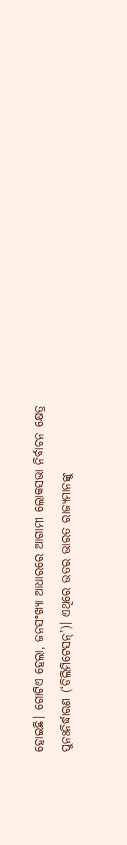ହୋଇଛି। ଗୋଟିଏ ହେଲା, ଜନସଂଖ୍ୟା ଆଧାରରେ ଆଗାମୀ ଲୋକସଭା ନିର୍ବାଚନ କ୍ଷେତ୍ର ପୁନଃନିର୍ଦ୍ଧାରଣ (‘ଡିଲିମିଟେସନ୍’)। ଏଥିରେ ଉତର ଭାରତ ରାଜ୍ୟମାନଙ୍କୁ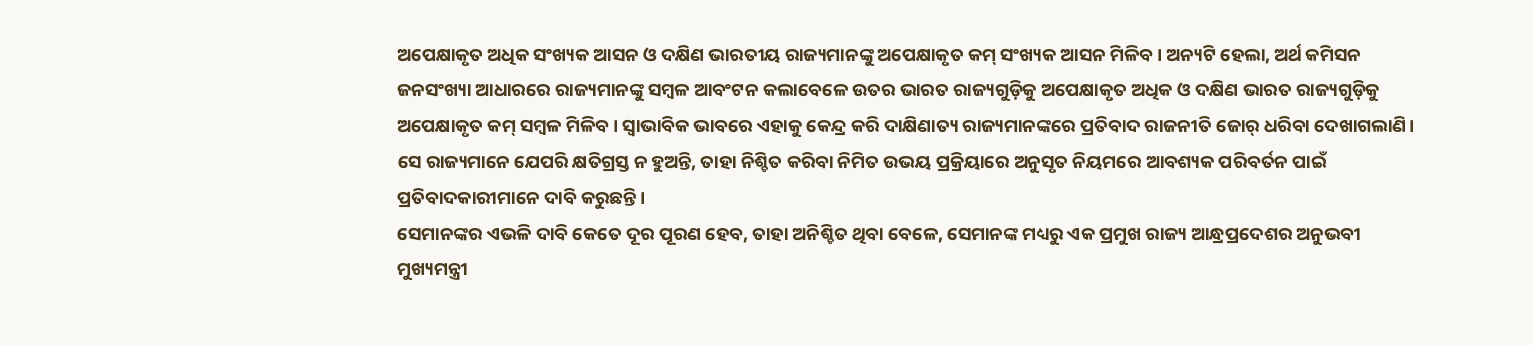ଅପେକ୍ଷାକୃତ ଅଧିକ ସଂଖ୍ୟକ ଆସନ ଓ ଦକ୍ଷିଣ ଭାରତୀୟ ରାଜ୍ୟମାନଙ୍କୁ ଅପେକ୍ଷାକୃତ କମ୍ ସଂଖ୍ୟକ ଆସନ ମିଳିବ। ଅନ୍ୟଟି ହେଲା, ଅର୍ଥ କମିସନ ଜନସଂଖ୍ୟା ଆଧାରରେ ରାଜ୍ୟମାନଙ୍କୁ ସମ୍ବଳ ଆବଂଟନ କଲାବେଳେ ଉତର ଭାରତ ରାଜ୍ୟଗୁଡ଼ିକୁ ଅପେକ୍ଷାକୃତ ଅଧିକ ଓ ଦକ୍ଷିଣ ଭାରତ ରାଜ୍ୟଗୁଡ଼ିକୁ ଅପେକ୍ଷାକୃତ କମ୍ ସମ୍ବଳ ମିଳିବ। ସ୍ୱାଭାବିକ ଭାବରେ ଏହାକୁ କେନ୍ଦ୍ର କରି ଦାକ୍ଷିଣାତ୍ୟ ରାଜ୍ୟମାନଙ୍କରେ ପ୍ରତିବାଦ ରାଜନୀତି ଜୋର୍ ଧରିବା ଦେଖାଗଲାଣି। ସେ ରାଜ୍ୟମାନେ ଯେପରି କ୍ଷତିଗ୍ରସ୍ତ ନ ହୁଅନ୍ତି, ତାହା ନିଶ୍ଚିତ କରିବା ନିମିତ ଉଭୟ ପ୍ରକ୍ରିୟାରେ ଅନୁସୃତ ନିୟମରେ ଆବଶ୍ୟକ ପରିବର୍ତନ ପାଇଁ ପ୍ରତିବାଦକାରୀମାନେ ଦାବି କରୁଛନ୍ତି।
ସେମାନଙ୍କର ଏଭଳି ଦାବି କେତେ ଦୂର ପୂରଣ ହେବ, ତାହା ଅନିଶ୍ଚିତ ଥିବା ବେଳେ, ସେମାନଙ୍କ ମଧ୍ୟରୁ ଏକ ପ୍ରମୁଖ ରାଜ୍ୟ ଆନ୍ଧ୍ରପ୍ରଦେଶର ଅନୁଭବୀ ମୁଖ୍ୟମନ୍ତ୍ରୀ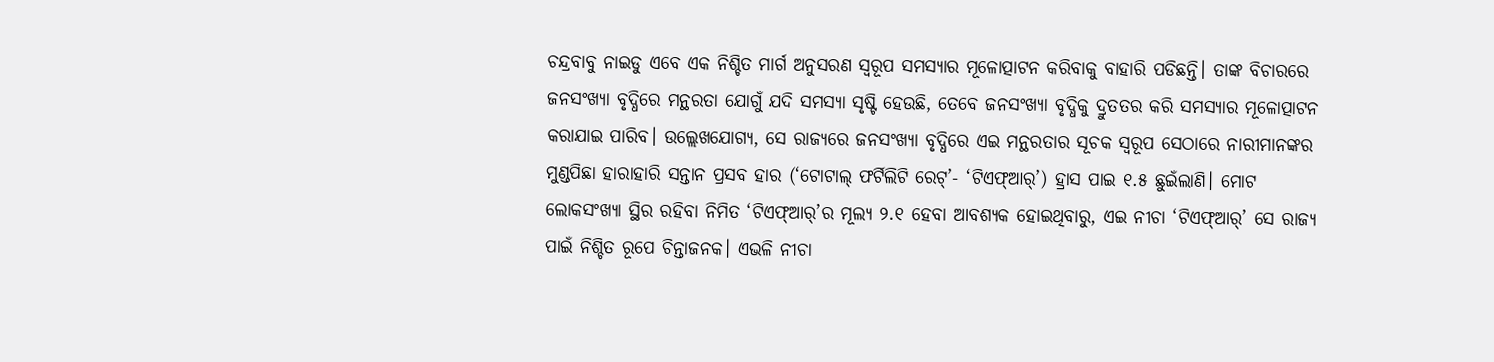ଚନ୍ଦ୍ରବାବୁ ନାଇଡୁ ଏବେ ଏକ ନିଶ୍ଚିତ ମାର୍ଗ ଅନୁସରଣ ସ୍ୱରୂପ ସମସ୍ୟାର ମୂଳୋତ୍ପାଟନ କରିବାକୁ ବାହାରି ପଡିଛନ୍ତି। ତାଙ୍କ ବିଚାରରେ ଜନସଂଖ୍ୟା ବୃଦ୍ଧିରେ ମନ୍ଥରତା ଯୋଗୁଁ ଯଦି ସମସ୍ୟା ସୃଷ୍ଟି ହେଉଛି, ତେବେ ଜନସଂଖ୍ୟା ବୃଦ୍ଧିକୁ ଦ୍ରୁତତର କରି ସମସ୍ୟାର ମୂଳୋତ୍ପାଟନ କରାଯାଇ ପାରିବ। ଉଲ୍ଲେଖଯୋଗ୍ୟ, ସେ ରାଜ୍ୟରେ ଜନସଂଖ୍ୟା ବୃଦ୍ଧିରେ ଏଇ ମନ୍ଥରତାର ସୂଚକ ସ୍ୱରୂପ ସେଠାରେ ନାରୀମାନଙ୍କର ମୁଣ୍ଡପିଛା ହାରାହାରି ସନ୍ତାନ ପ୍ରସବ ହାର (‘ଟୋଟାଲ୍ ଫର୍ଟିଲିଟି ରେଟ୍’- ‘ଟିଏଫ୍ଆର୍’) ହ୍ରାସ ପାଇ ୧.୫ ଛୁଇଁଲାଣି। ମୋଟ ଲୋକସଂଖ୍ୟା ସ୍ଥିର ରହିବା ନିମିତ ‘ଟିଏଫ୍ଆର୍’ର ମୂଲ୍ୟ ୨.୧ ହେବା ଆବଶ୍ୟକ ହୋଇଥିବାରୁ, ଏଇ ନୀଚା ‘ଟିଏଫ୍ଆର୍’ ସେ ରାଜ୍ୟ ପାଇଁ ନିଶ୍ଚିତ ରୂପେ ଚିନ୍ତାଜନକ। ଏଭଳି ନୀଚା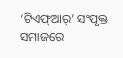‘ଟିଏଫ୍ଆର୍’ ସଂପୃକ୍ତ ସମାଜରେ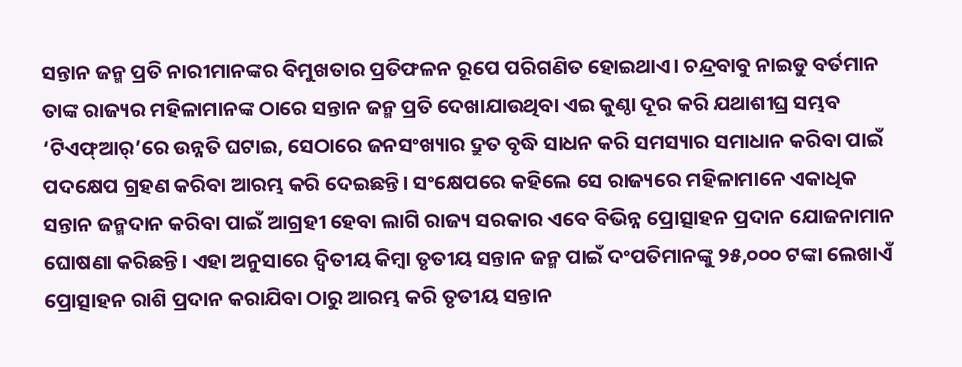ସନ୍ତାନ ଜନ୍ମ ପ୍ରତି ନାରୀମାନଙ୍କର ବିମୁଖତାର ପ୍ରତିଫଳନ ରୂପେ ପରିଗଣିତ ହୋଇଥାଏ। ଚନ୍ଦ୍ରବାବୁ ନାଇଡୁ ବର୍ତମାନ ତାଙ୍କ ରାଜ୍ୟର ମହିଳାମାନଙ୍କ ଠାରେ ସନ୍ତାନ ଜନ୍ମ ପ୍ରତି ଦେଖାଯାଉଥିବା ଏଇ କୁଣ୍ଠା ଦୂର କରି ଯଥାଶୀଘ୍ର ସମ୍ଭବ ‘ଟିଏଫ୍ଆର୍’ରେ ଉନ୍ନତି ଘଟାଇ, ସେଠାରେ ଜନସଂଖ୍ୟାର ଦ୍ରୁତ ବୃଦ୍ଧି ସାଧନ କରି ସମସ୍ୟାର ସମାଧାନ କରିବା ପାଇଁ ପଦକ୍ଷେପ ଗ୍ରହଣ କରିବା ଆରମ୍ଭ କରି ଦେଇଛନ୍ତି। ସଂକ୍ଷେପରେ କହିଲେ ସେ ରାଜ୍ୟରେ ମହିଳାମାନେ ଏକାଧିକ ସନ୍ତାନ ଜନ୍ମଦାନ କରିବା ପାଇଁ ଆଗ୍ରହୀ ହେବା ଲାଗି ରାଜ୍ୟ ସରକାର ଏବେ ବିଭିନ୍ନ ପ୍ରୋତ୍ସାହନ ପ୍ରଦାନ ଯୋଜନାମାନ ଘୋଷଣା କରିଛନ୍ତି। ଏହା ଅନୁସାରେ ଦ୍ୱିତୀୟ କିମ୍ବା ତୃତୀୟ ସନ୍ତାନ ଜନ୍ମ ପାଇଁ ଦଂପତିମାନଙ୍କୁ ୨୫,୦୦୦ ଟଙ୍କା ଲେଖାଏଁ ପ୍ରୋତ୍ସାହନ ରାଶି ପ୍ରଦାନ କରାଯିବା ଠାରୁ ଆରମ୍ଭ କରି ତୃତୀୟ ସନ୍ତାନ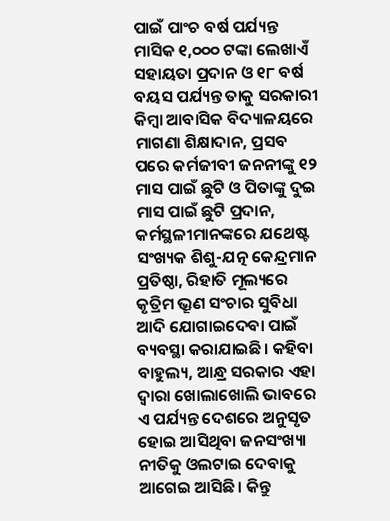ପାଇଁ ପାଂଚ ବର୍ଷ ପର୍ଯ୍ୟନ୍ତ ମାସିକ ୧,୦୦୦ ଟଙ୍କା ଲେଖାଏଁ ସହାୟତା ପ୍ରଦାନ ଓ ୧୮ ବର୍ଷ ବୟସ ପର୍ଯ୍ୟନ୍ତ ତାକୁ ସରକାରୀ କିମ୍ବା ଆବାସିକ ବିଦ୍ୟାଳୟରେ ମାଗଣା ଶିକ୍ଷାଦାନ, ପ୍ରସବ ପରେ କର୍ମଜୀବୀ ଜନନୀଙ୍କୁ ୧୨ ମାସ ପାଇଁ ଛୁଟି ଓ ପିତାଙ୍କୁ ଦୁଇ ମାସ ପାଇଁ ଛୁଟି ପ୍ରଦାନ, କର୍ମସ୍ଥଳୀମାନଙ୍କରେ ଯଥେଷ୍ଟ ସଂଖ୍ୟକ ଶିଶୁ-ଯତ୍ନ କେନ୍ଦ୍ରମାନ ପ୍ରତିଷ୍ଠା, ରିହାତି ମୂଲ୍ୟରେ କୃତ୍ରିମ ଭ୍ରୂଣ ସଂଚାର ସୁବିଧା ଆଦି ଯୋଗାଇଦେବା ପାଇଁ ବ୍ୟବସ୍ଥା କରାଯାଇଛି। କହିବା ବାହୁଲ୍ୟ, ଆନ୍ଧ୍ର ସରକାର ଏହା ଦ୍ୱାରା ଖୋଲାଖୋଲି ଭାବରେ ଏ ପର୍ଯ୍ୟନ୍ତ ଦେଶରେ ଅନୁସୃତ ହୋଇ ଆସିଥିବା ଜନସଂଖ୍ୟା ନୀତିକୁ ଓଲଟାଇ ଦେବାକୁ ଆଗେଇ ଆସିଛି। କିନ୍ତୁ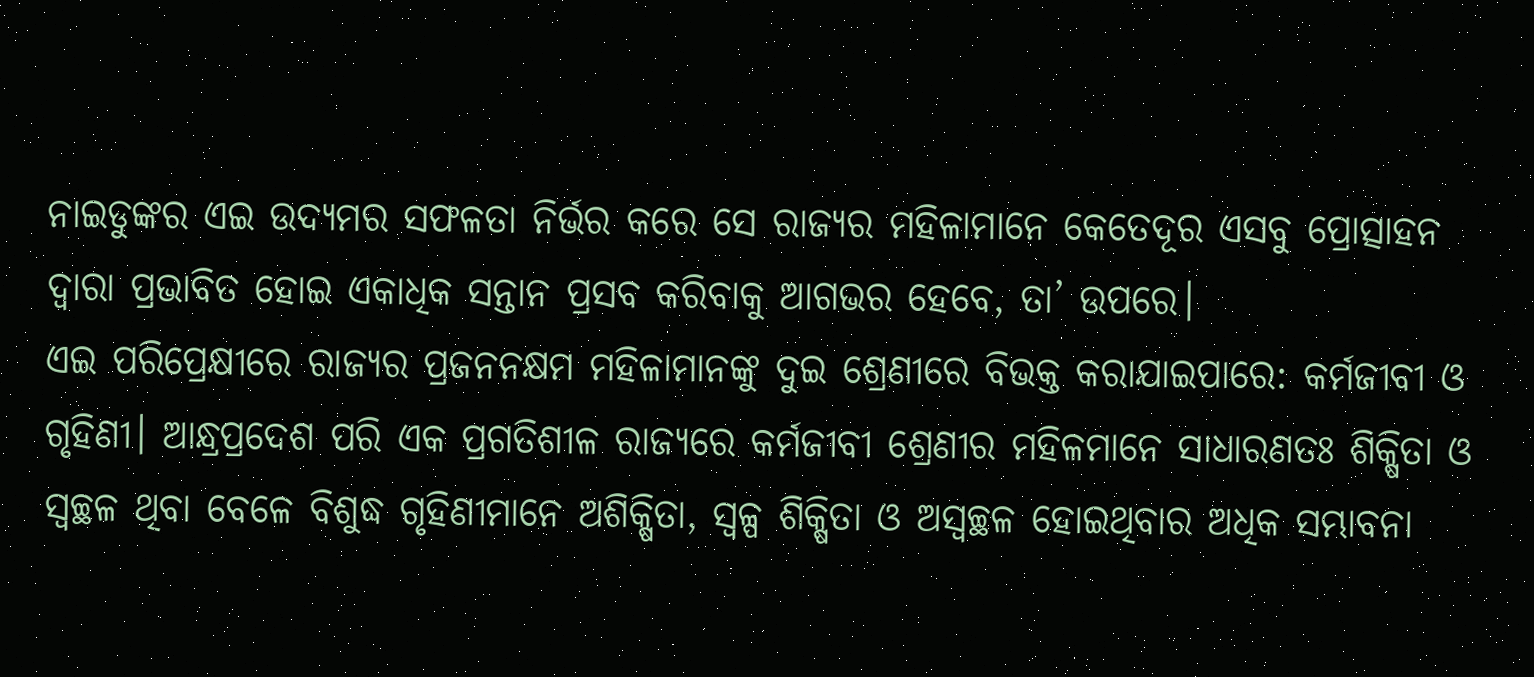ନାଇଡୁଙ୍କର ଏଇ ଉଦ୍ୟମର ସଫଳତା ନିର୍ଭର କରେ ସେ ରାଜ୍ୟର ମହିଳାମାନେ କେତେଦୂର ଏସବୁ ପ୍ରୋତ୍ସାହନ ଦ୍ୱାରା ପ୍ରଭାବିତ ହୋଇ ଏକାଧିକ ସନ୍ତାନ ପ୍ରସବ କରିବାକୁ ଆଗଭର ହେବେ, ତା’ ଉପରେ।
ଏଇ ପରିପ୍ରେକ୍ଷୀରେ ରାଜ୍ୟର ପ୍ରଜନନକ୍ଷମ ମହିଳାମାନଙ୍କୁ ଦୁଇ ଶ୍ରେଣୀରେ ବିଭକ୍ତ କରାଯାଇପାରେ: କର୍ମଜୀବୀ ଓ ଗୃହିଣୀ। ଆନ୍ଧ୍ରପ୍ରଦେଶ ପରି ଏକ ପ୍ରଗତିଶୀଳ ରାଜ୍ୟରେ କର୍ମଜୀବୀ ଶ୍ରେଣୀର ମହିଳମାନେ ସାଧାରଣତଃ ଶିକ୍ଷିତା ଓ ସ୍ୱଚ୍ଛଳ ଥିବା ବେଳେ ବିଶୁଦ୍ଧ ଗୃହିଣୀମାନେ ଅଶିକ୍ଷିତା, ସ୍ୱଳ୍ପ ଶିକ୍ଷିତା ଓ ଅସ୍ୱଚ୍ଛଳ ହୋଇଥିବାର ଅଧିକ ସମ୍ଭାବନା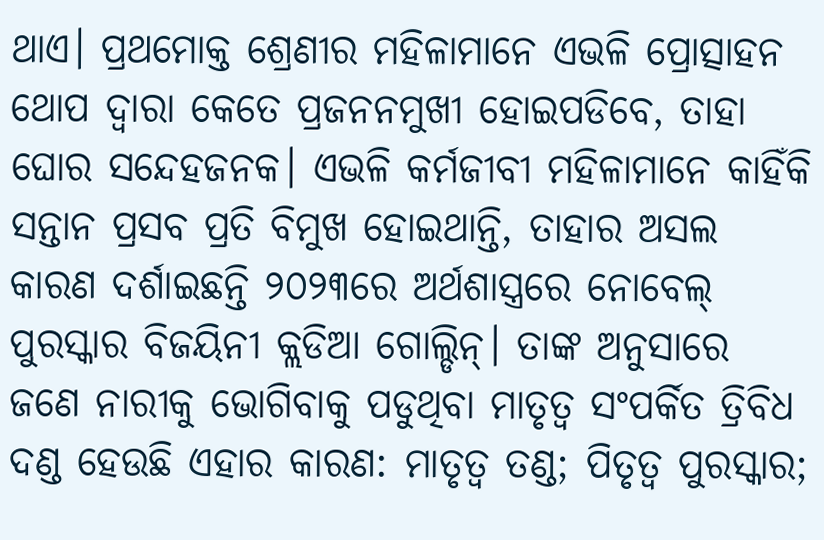ଥାଏ। ପ୍ରଥମୋକ୍ତ ଶ୍ରେଣୀର ମହିଳାମାନେ ଏଭଳି ପ୍ରୋତ୍ସାହନ ଥୋପ ଦ୍ୱାରା କେତେ ପ୍ରଜନନମୁଖୀ ହୋଇପଡିବେ, ତାହା ଘୋର ସନ୍ଦେହଜନକ। ଏଭଳି କର୍ମଜୀବୀ ମହିଳାମାନେ କାହିଁକି ସନ୍ତାନ ପ୍ରସବ ପ୍ରତି ବିମୁଖ ହୋଇଥାନ୍ତି, ତାହାର ଅସଲ କାରଣ ଦର୍ଶାଇଛନ୍ତି ୨୦୨୩ରେ ଅର୍ଥଶାସ୍ତ୍ରରେ ନୋବେଲ୍ ପୁରସ୍କାର ବିଜୟିନୀ କ୍ଲଡିଆ ଗୋଲ୍ଡିନ୍। ତାଙ୍କ ଅନୁସାରେ ଜଣେ ନାରୀକୁ ଭୋଗିବାକୁ ପଡୁଥିବା ମାତୃତ୍ୱ ସଂପର୍କିତ ତ୍ରିବିଧ ଦଣ୍ଡ ହେଉଛି ଏହାର କାରଣ: ମାତୃତ୍ୱ ତଣ୍ଡ; ପିତୃତ୍ୱ ପୁରସ୍କାର;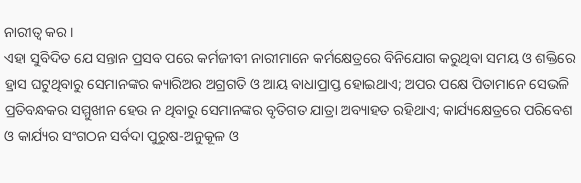ନାରୀତ୍ୱ କର।
ଏହା ସୁବିଦିତ ଯେ ସନ୍ତାନ ପ୍ରସବ ପରେ କର୍ମଜୀବୀ ନାରୀମାନେ କର୍ମକ୍ଷେତ୍ରରେ ବିନିଯୋଗ କରୁଥିବା ସମୟ ଓ ଶକ୍ତିରେ ହ୍ରାସ ଘଟୁଥିବାରୁ ସେମାନଙ୍କର କ୍ୟାରିଅର ଅଗ୍ରଗତି ଓ ଆୟ ବାଧାପ୍ରାପ୍ତ ହୋଇଥାଏ; ଅପର ପକ୍ଷେ ପିତାମାନେ ସେଭଳି ପ୍ରତିବନ୍ଧକର ସମ୍ମୁଖୀନ ହେଉ ନ ଥିବାରୁ ସେମାନଙ୍କର ବୃତିଗତ ଯାତ୍ରା ଅବ୍ୟାହତ ରହିଥାଏ; କାର୍ଯ୍ୟକ୍ଷେତ୍ରରେ ପରିବେଶ ଓ କାର୍ଯ୍ୟର ସଂଗଠନ ସର୍ବଦା ପୁରୁଷ-ଅନୁକୂଳ ଓ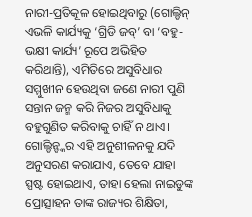ନାରୀ-ପ୍ରତିକୂଳ ହୋଇଥିବାରୁ (ଗୋଲ୍ଡିନ୍ ଏଭଳି କାର୍ଯ୍ୟକୁ ‘ଗ୍ରିଡି ଜବ୍’ ବା ‘ବହୁ-ଭକ୍ଷୀ କାର୍ଯ୍ୟ’ ରୂପେ ଅଭିହିତ କରିଥାନ୍ତି), ଏମିତିରେ ଅସୁବିଧାର ସମ୍ମୁଖୀନ ହେଉଥିବା ଜଣେ ନାରୀ ପୁଣି ସନ୍ତାନ ଜନ୍ମ କରି ନିଜର ଅସୁବିଧାକୁ ବହୁଗୁଣିତ କରିବାକୁ ଚାହିଁ ନ ଥାଏ।
ଗୋଲ୍ଡିନ୍ଙ୍କର ଏହି ଅନୁଶୀଳନକୁ ଯଦି ଅନୁସରଣ କରାଯାଏ, ତେବେ ଯାହା ସ୍ପଷ୍ଟ ହୋଇଥାଏ, ତାହା ହେଲା ନାଇଡୁଙ୍କ ପ୍ରୋତ୍ସାହନ ତାଙ୍କ ରାଜ୍ୟର ଶିକ୍ଷିତା,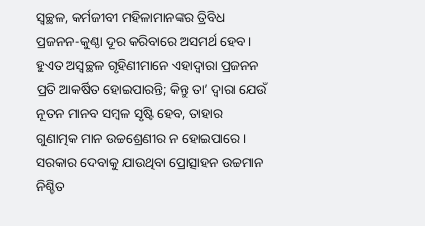ସ୍ୱଚ୍ଛଳ, କର୍ମଜୀବୀ ମହିଳାମାନଙ୍କର ତ୍ରିବିଧ ପ୍ରଜନନ-କୁଣ୍ଠା ଦୂର କରିବାରେ ଅସମର୍ଥ ହେବ। ହୁଏତ ଅସ୍ୱଚ୍ଛଳ ଗୃହିଣୀମାନେ ଏହାଦ୍ୱାରା ପ୍ରଜନନ ପ୍ରତି ଆକର୍ଷିତ ହୋଇପାରନ୍ତି; କିନ୍ତୁ ତା’ ଦ୍ୱାରା ଯେଉଁ ନୂତନ ମାନବ ସମ୍ବଳ ସୃଷ୍ଟି ହେବ, ତାହାର ଗୁଣାତ୍ମକ ମାନ ଉଚ୍ଚଶ୍ରେଣୀର ନ ହୋଇପାରେ।
ସରକାର ଦେବାକୁ ଯାଉଥିବା ପ୍ରୋତ୍ସାହନ ଉଚ୍ଚମାନ ନିଶ୍ଚିତ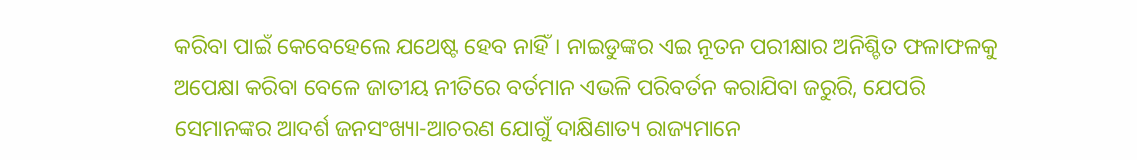କରିବା ପାଇଁ କେବେହେଲେ ଯଥେଷ୍ଟ ହେବ ନାହିଁ। ନାଇଡୁଙ୍କର ଏଇ ନୂତନ ପରୀକ୍ଷାର ଅନିଶ୍ଚିତ ଫଳାଫଳକୁ ଅପେକ୍ଷା କରିବା ବେଳେ ଜାତୀୟ ନୀତିରେ ବର୍ତମାନ ଏଭଳି ପରିବର୍ତନ କରାଯିବା ଜରୁରି, ଯେପରି ସେମାନଙ୍କର ଆଦର୍ଶ ଜନସଂଖ୍ୟା-ଆଚରଣ ଯୋଗୁଁ ଦାକ୍ଷିଣାତ୍ୟ ରାଜ୍ୟମାନେ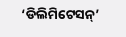‘ଡିଲିମିଟେସନ୍’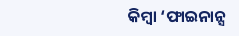କିମ୍ବା ‘ଫାଇନାନ୍ସ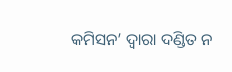କମିସନ’ ଦ୍ୱାରା ଦଣ୍ଡିତ ନ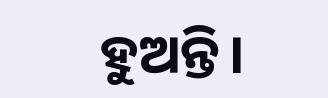ହୁଅନ୍ତି।